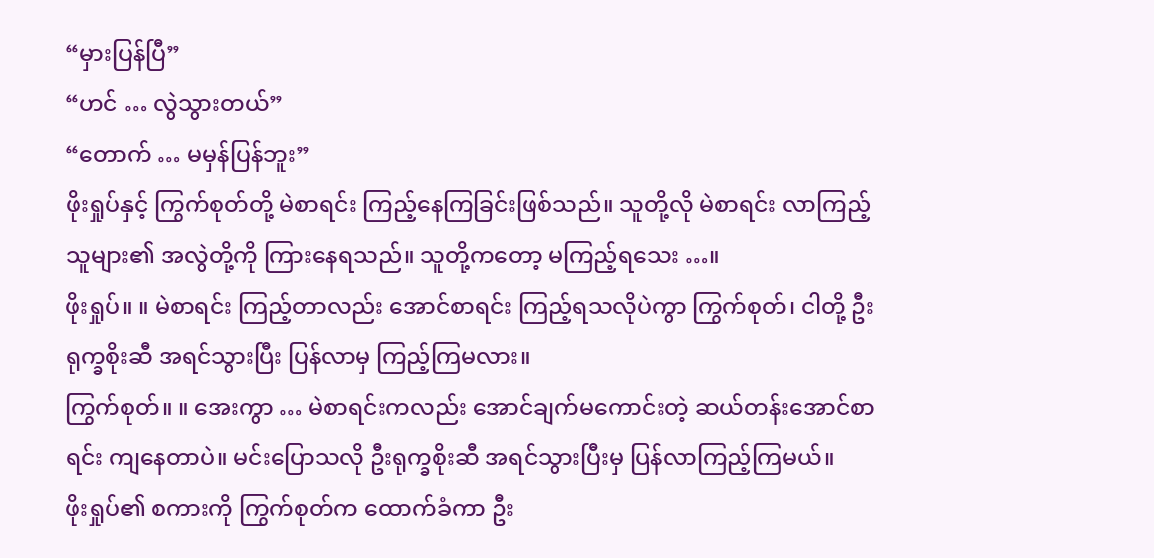“မှားပြန်ပြီ”
“ဟင် … လွဲသွားတယ်”
“တောက် … မမှန်ပြန်ဘူး”
ဖိုးရှုပ်နှင့် ကြွက်စုတ်တို့ မဲစာရင်း ကြည့်နေကြခြင်းဖြစ်သည်။ သူတို့လို မဲစာရင်း လာကြည့်သူများ၏ အလွဲတို့ကို ကြားနေရသည်။ သူတို့ကတော့ မကြည့်ရသေး …။
ဖိုးရှုပ်။ ။ မဲစာရင်း ကြည့်တာလည်း အောင်စာရင်း ကြည့်ရသလိုပဲကွာ ကြွက်စုတ်၊ ငါတို့ ဦးရုက္ခစိုးဆီ အရင်သွားပြီး ပြန်လာမှ ကြည့်ကြမလား။
ကြွက်စုတ်။ ။ အေးကွာ … မဲစာရင်းကလည်း အောင်ချက်မကောင်းတဲ့ ဆယ်တန်းအောင်စာရင်း ကျနေတာပဲ။ မင်းပြောသလို ဦးရုက္ခစိုးဆီ အရင်သွားပြီးမှ ပြန်လာကြည့်ကြမယ်။
ဖိုးရှုပ်၏ စကားကို ကြွက်စုတ်က ထောက်ခံကာ ဦး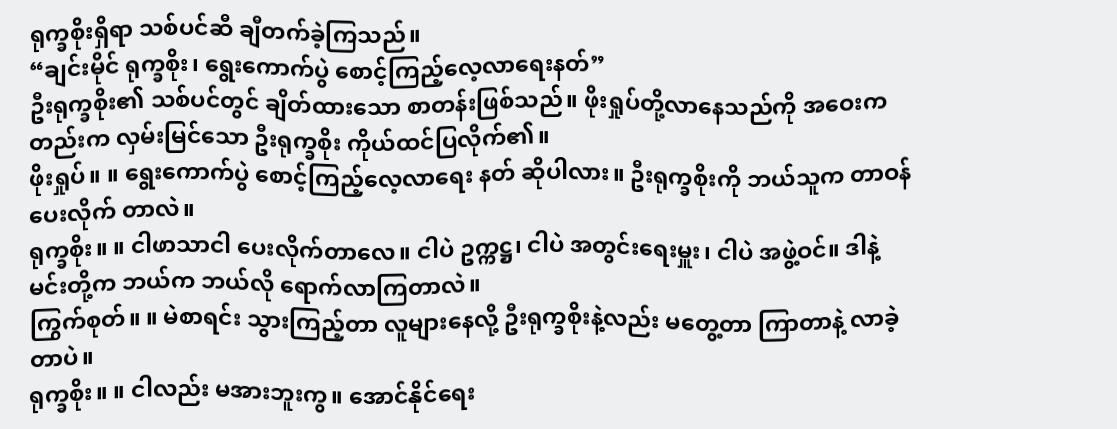ရုက္ခစိုးရှိရာ သစ်ပင်ဆီ ချီတက်ခဲ့ကြသည်။
“ချင်းမိုင် ရုက္ခစိုး၊ ရွေးကောက်ပွဲ စောင့်ကြည့်လေ့လာရေးနတ်”
ဦးရုက္ခစိုး၏ သစ်ပင်တွင် ချိတ်ထားသော စာတန်းဖြစ်သည်။ ဖိုးရှုပ်တို့လာနေသည်ကို အဝေးကတည်းက လှမ်းမြင်သော ဦးရုက္ခစိုး ကိုယ်ထင်ပြလိုက်၏။
ဖိုးရှုပ်။ ။ ရွေးကောက်ပွဲ စောင့်ကြည့်လေ့လာရေး နတ် ဆိုပါလား။ ဦးရုက္ခစိုးကို ဘယ်သူက တာဝန်ပေးလိုက် တာလဲ။
ရုက္ခစိုး။ ။ ငါဖာသာငါ ပေးလိုက်တာလေ။ ငါပဲ ဥက္ကဋ္ဌ၊ ငါပဲ အတွင်းရေးမှူး၊ ငါပဲ အဖွဲ့ဝင်။ ဒါနဲ့ မင်းတို့က ဘယ်က ဘယ်လို ရောက်လာကြတာလဲ။
ကြွက်စုတ်။ ။ မဲစာရင်း သွားကြည့်တာ လူများနေလို့ ဦးရုက္ခစိုးနဲ့လည်း မတွေ့တာ ကြာတာနဲ့ လာခဲ့တာပဲ။
ရုက္ခစိုး။ ။ ငါလည်း မအားဘူးကွ။ အောင်နိုင်ရေး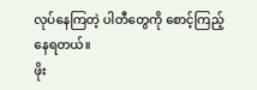လုပ်နေကြတဲ့ ပါတီတွေကို စောင့်ကြည့်နေရတယ်။
ဖိုး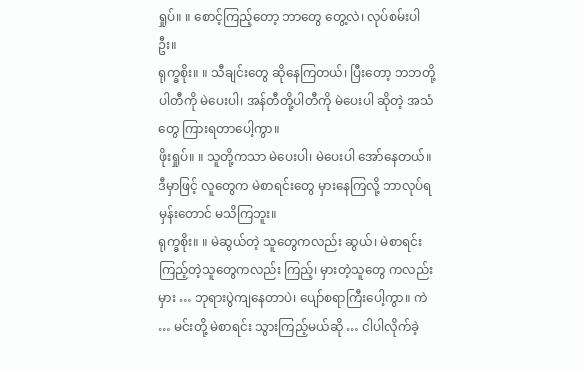ရှုပ်။ ။ စောင့်ကြည့်တော့ ဘာတွေ တွေ့လဲ၊ လုပ်စမ်းပါဦး။
ရုက္ခစိုး။ ။ သီချင်းတွေ ဆိုနေကြတယ်၊ ပြီးတော့ ဘဘတို့ ပါတီကို မဲပေးပါ၊ အန်တီတို့ပါတီကို မဲပေးပါ ဆိုတဲ့ အသံတွေ ကြားရတာပေါ့ကွာ။
ဖိုးရှုပ်။ ။ သူတို့ကသာ မဲပေးပါ၊ မဲပေးပါ အော်နေတယ်။ ဒီမှာဖြင့် လူတွေက မဲစာရင်းတွေ မှားနေကြလို့ ဘာလုပ်ရမှန်းတောင် မသိကြဘူး။
ရုက္ခစိုး။ ။ မဲဆွယ်တဲ့ သူတွေကလည်း ဆွယ်၊ မဲစာရင်း ကြည့်တဲ့သူတွေကလည်း ကြည့်၊ မှားတဲ့သူတွေ ကလည်းမှား … ဘုရားပွဲကျနေတာပဲ၊ ပျော်စရာကြီးပေါ့ကွာ။ ကဲ … မင်းတို့ မဲစာရင်း သွားကြည့်မယ်ဆို … ငါပါလိုက်ခဲ့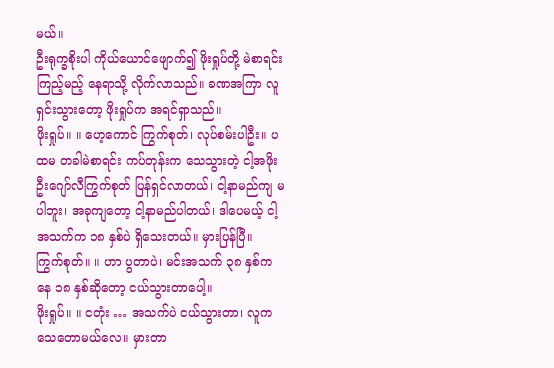မယ်။
ဦးရုက္ခစိုးပါ ကိုယ်ယောင်ဖျောက်၍ ဖိုးရှုပ်တို့ မဲစာရင်း ကြည့်မည့် နေရာသို့ လိုက်လာသည်။ ခဏအကြာ လူရှင်းသွားတော့ ဖိုးရှုပ်က အရင်ရှာသည်။
ဖိုးရှုပ်။ ။ ဟေ့ကောင် ကြွက်စုတ်၊ လုပ်စမ်းပါဦး။ ပထမ တခါမဲစာရင်း ကပ်တုန်းက သေသွားတဲ့ ငါ့အဖိုး ဦးဂျော်လီကြွက်စုတ် ပြန်ရှင်လာတယ်၊ ငါ့နာမည်ကျ မပါဘူး၊ အခုကျတော့ ငါ့နာမည်ပါတယ်၊ ဒါပေမယ့် ငါ့အသက်က ၁၈ နှစ်ပဲ ရှိသေးတယ်။ မှားပြန်ပြီ။
ကြွက်စုတ်။ ။ ဟာ ပွတာပဲ၊ မင်းအသက် ၃၈ နှစ်ကနေ ၁၈ နှစ်ဆိုတော့ ငယ်သွားတာပေါ့။
ဖိုးရှုပ်။ ။ ငတုံး … အသက်ပဲ ငယ်သွားတာ၊ လူက သေတောမယ်လေ။ မှားတာ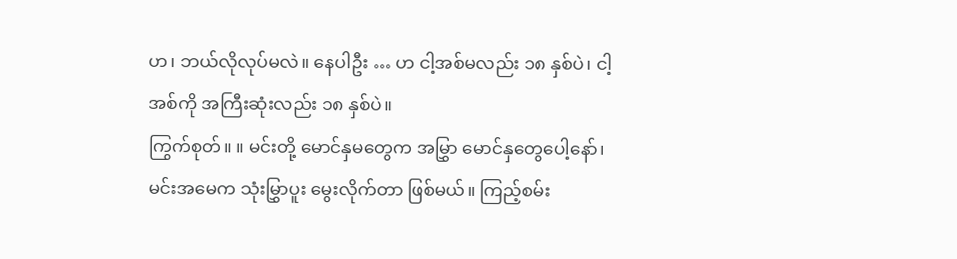ဟ၊ ဘယ်လိုလုပ်မလဲ။ နေပါဦး … ဟ ငါ့အစ်မလည်း ၁၈ နှစ်ပဲ၊ ငါ့အစ်ကို အကြီးဆုံးလည်း ၁၈ နှစ်ပဲ။
ကြွက်စုတ်။ ။ မင်းတို့ မောင်နှမတွေက အမြွှာ မောင်နှတွေပေါ့နော်၊ မင်းအမေက သုံးမြွှာပူး မွေးလိုက်တာ ဖြစ်မယ်။ ကြည့်စမ်း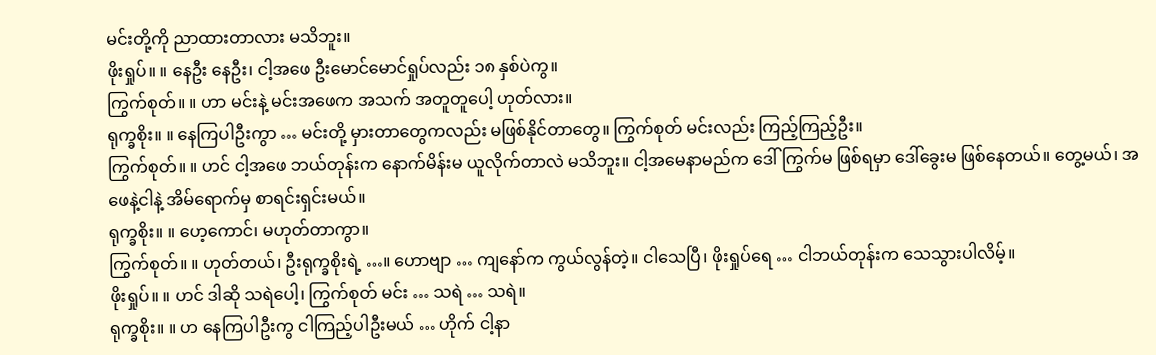မင်းတို့ကို ညာထားတာလား မသိဘူး။
ဖိုးရှုပ်။ ။ နေဦး နေဦး၊ ငါ့အဖေ ဦးမောင်မောင်ရှုပ်လည်း ၁၈ နှစ်ပဲကွ။
ကြွက်စုတ်။ ။ ဟာ မင်းနဲ့ မင်းအဖေက အသက် အတူတူပေါ့ ဟုတ်လား။
ရုက္ခစိုး။ ။ နေကြပါဦးကွာ … မင်းတို့ မှားတာတွေကလည်း မဖြစ်နိုင်တာတွေ။ ကြွက်စုတ် မင်းလည်း ကြည့်ကြည့်ဦး။
ကြွက်စုတ်။ ။ ဟင် ငါ့အဖေ ဘယ်တုန်းက နောက်မိန်းမ ယူလိုက်တာလဲ မသိဘူး။ ငါ့အမေနာမည်က ဒေါ်ကြွက်မ ဖြစ်ရမှာ ဒေါ်ခွေးမ ဖြစ်နေတယ်။ တွေ့မယ်၊ အဖေနဲ့ငါနဲ့ အိမ်ရောက်မှ စာရင်းရှင်းမယ်။
ရုက္ခစိုး။ ။ ဟေ့ကောင်၊ မဟုတ်တာကွာ။
ကြွက်စုတ်။ ။ ဟုတ်တယ်၊ ဦးရုက္ခစိုးရဲ့ …။ ဟောဗျာ … ကျနော်က ကွယ်လွန်တဲ့။ ငါသေပြီ၊ ဖိုးရှုပ်ရေ … ငါဘယ်တုန်းက သေသွားပါလိမ့်။
ဖိုးရှုပ်။ ။ ဟင် ဒါဆို သရဲပေါ့၊ ကြွက်စုတ် မင်း … သရဲ … သရဲ။
ရုက္ခစိုး။ ။ ဟ နေကြပါဦးကွ ငါကြည့်ပါဦးမယ် … ဟိုက် ငါ့နာ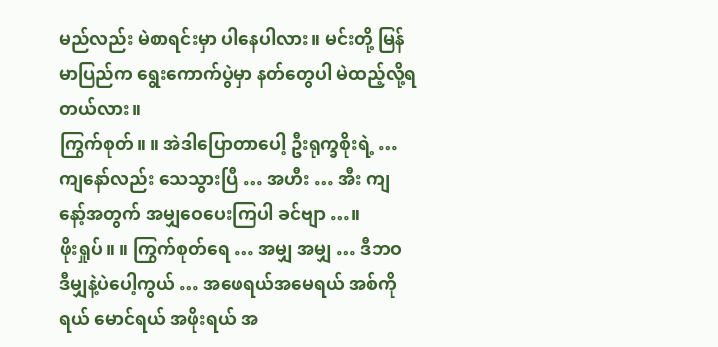မည်လည်း မဲစာရင်းမှာ ပါနေပါလား။ မင်းတို့ မြန်မာပြည်က ရွေးကောက်ပွဲမှာ နတ်တွေပါ မဲထည့်လို့ရတယ်လား။
ကြွက်စုတ်။ ။ အဲဒါပြောတာပေါ့ ဦးရုက္ခစိုးရဲ့ … ကျနော်လည်း သေသွားပြီ … အဟီး … အီး ကျနော့်အတွက် အမျှဝေပေးကြပါ ခင်ဗျာ …။
ဖိုးရှုပ်။ ။ ကြွက်စုတ်ရေ … အမျှ အမျှ … ဒီဘဝ ဒီမျှနဲ့ပဲပေါ့ကွယ် … အဖေရယ်အမေရယ် အစ်ကိုရယ် မောင်ရယ် အဖိုးရယ် အ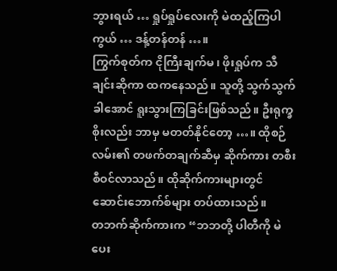ဘွားရယ် … ရှုပ်ရှုပ်လေးကို မဲထည့်ကြပါကွယ် … ဒန့်တန်တန် …။
ကြွက်စုတ်က ငိုကြီးချက်မ၊ ဖိုးရှုပ်က သီချင်းဆိုကာ ထကနေသည်။ သူတို့ သွက်သွက်ခါအောင် ရူးသွားကြခြင်းဖြစ်သည်။ ဦးရုက္ခစိုးလည်း ဘာမှ မတတ်နိုင်တော့ …။ ထိုစဉ် လမ်း၏ တဖက်တချက်ဆီမှ ဆိုက်ကား တစီးစီဝင်လာသည်။ ထိုဆိုက်ကားများတွင် ဆောင်းဘောက်စ်များ တပ်ထားသည်။
တဘက်ဆိုက်ကားက “ဘဘတို့ ပါတီကို မဲပေး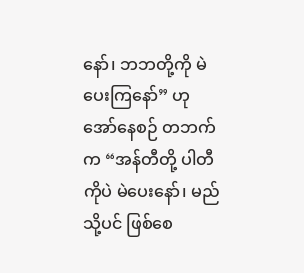နော်၊ ဘဘတို့ကို မဲပေးကြနော်” ဟု အော်နေစဉ် တဘက်က “အန်တီတို့ ပါတီကိုပဲ မဲပေးနော်၊ မည်သို့ပင် ဖြစ်စေ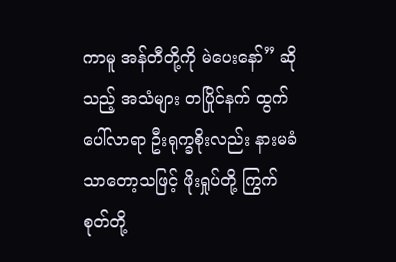ကာမူ အန်တီတို့ကို မဲပေးနော်” ဆိုသည့် အသံများ တပြိုင်နက် ထွက်ပေါ်လာရာ ဦးရုက္ခစိုးလည်း နားမခံသာတော့သဖြင့် ဖိုးရှုပ်တို့ ကြွက်စုတ်တို့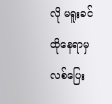လို မရူးခင် ထိုနေရာမှ လစ်ပြေး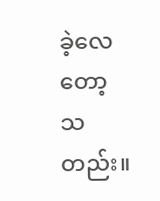ခဲ့လေတော့ သတည်း။